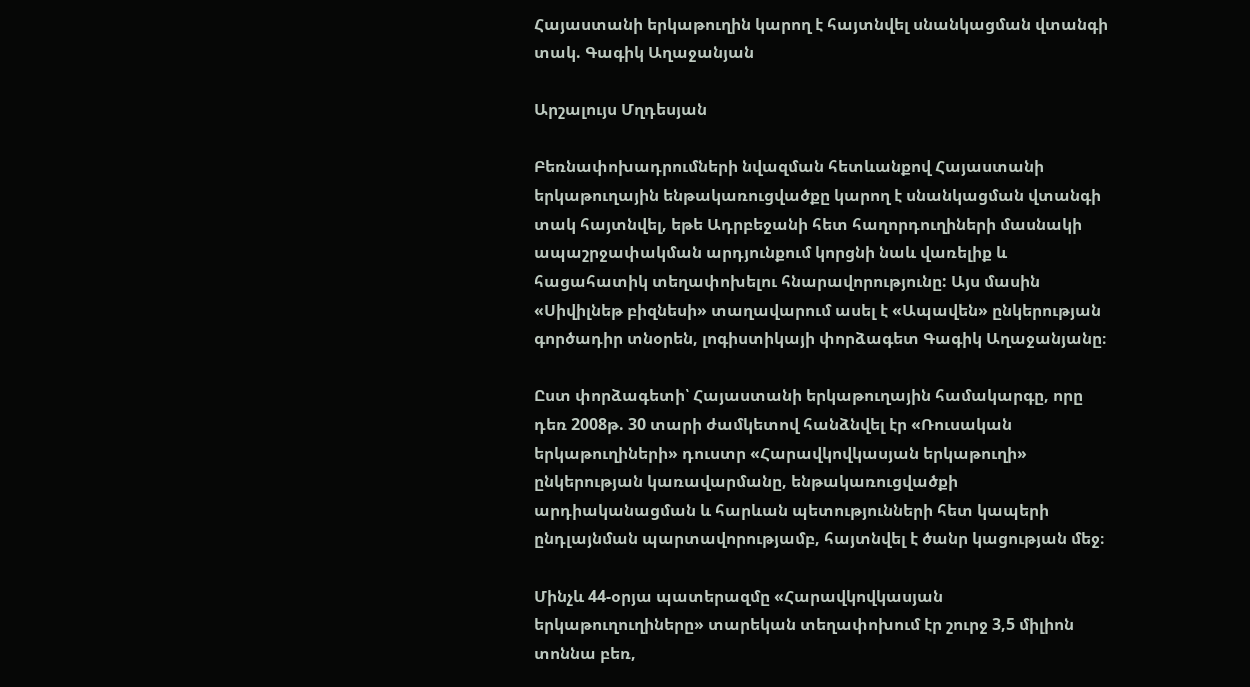Հայաստանի երկաթուղին կարող է հայտնվել սնանկացման վտանգի տակ. Գագիկ Աղաջանյան

Արշալույս Մղդեսյան

Բեռնափոխադրումների նվազման հետևանքով Հայաստանի երկաթուղային ենթակառուցվածքը կարող է սնանկացման վտանգի տակ հայտնվել, եթե Ադրբեջանի հետ հաղորդուղիների մասնակի ապաշրջափակման արդյունքում կորցնի նաև վառելիք և հացահատիկ տեղափոխելու հնարավորությունը: Այս մասին «Սիվիլնեթ բիզնեսի» տաղավարում ասել է «Ապավեն» ընկերության գործադիր տնօրեն, լոգիստիկայի փորձագետ Գագիկ Աղաջանյանը։

Ըստ փորձագետի՝ Հայաստանի երկաթուղային համակարգը, որը դեռ 2008թ. 30 տարի ժամկետով հանձնվել էր «Ռուսական երկաթուղիների» դուստր «Հարավկովկասյան երկաթուղի» ընկերության կառավարմանը, ենթակառուցվածքի արդիականացման և հարևան պետությունների հետ կապերի ընդլայնման պարտավորությամբ, հայտնվել է ծանր կացության մեջ։

Մինչև 44-օրյա պատերազմը «Հարավկովկասյան երկաթուղուղիները» տարեկան տեղափոխում էր շուրջ 3,5 միլիոն տոննա բեռ,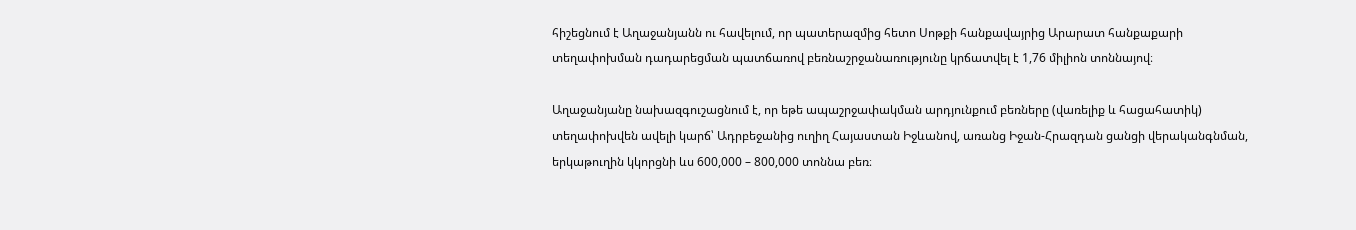հիշեցնում է Աղաջանյանն ու հավելում, որ պատերազմից հետո Սոթքի հանքավայրից Արարատ հանքաքարի տեղափոխման դադարեցման պատճառով բեռնաշրջանառությունը կրճատվել է 1,76 միլիոն տոննայով։

Աղաջանյանը նախազգուշացնում է, որ եթե ապաշրջափակման արդյունքում բեռները (վառելիք և հացահատիկ) տեղափոխվեն ավելի կարճ՝ Ադրբեջանից ուղիղ Հայաստան Իջևանով, առանց Իջան-Հրազդան ցանցի վերականգնման, երկաթուղին կկորցնի ևս 600,000 – 800,000 տոննա բեռ։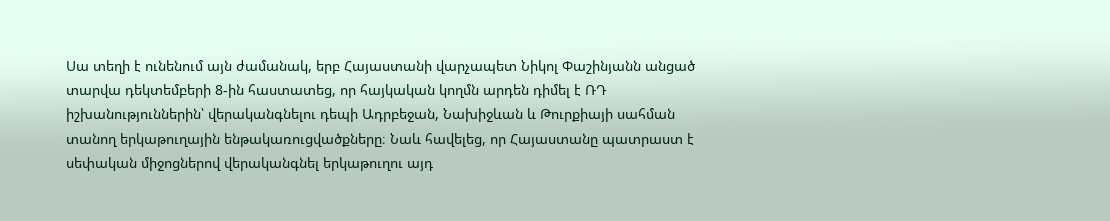Սա տեղի է ունենում այն ժամանակ, երբ Հայաստանի վարչապետ Նիկոլ Փաշինյանն անցած տարվա դեկտեմբերի 8-ին հաստատեց, որ հայկական կողմն արդեն դիմել է ՌԴ իշխանություններին՝ վերականգնելու դեպի Ադրբեջան, Նախիջևան և Թուրքիայի սահման տանող երկաթուղային ենթակառուցվածքները։ Նաև հավելեց, որ Հայաստանը պատրաստ է սեփական միջոցներով վերականգնել երկաթուղու այդ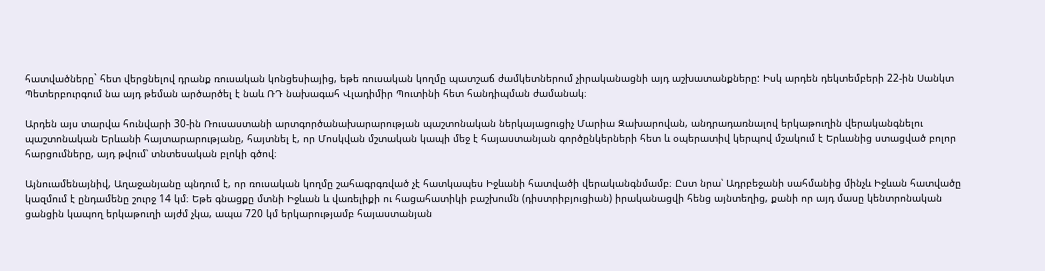հատվածները` հետ վերցնելով դրանք ռուսական կոնցեսիայից, եթե ռուսական կողմը պատշաճ ժամկետներում չիրականացնի այդ աշխատանքները: Իսկ արդեն դեկտեմբերի 22-ին Սանկտ Պետերբուրգում նա այդ թեման արծարծել է նաև ՌԴ նախագահ Վլադիմիր Պուտինի հետ հանդիպման ժամանակ։

Արդեն այս տարվա հունվարի 30-ին Ռուսաստանի արտգործանախարարության պաշտոնական ներկայացուցիչ Մարիա Զախարովան, անդրադառնալով երկաթուղին վերականգնելու պաշտոնական Երևանի հայտարարությանը, հայտնել է, որ Մոսկվան մշտական կապի մեջ է հայաստանյան գործընկերների հետ և օպերատիվ կերպով մշակում է Երևանից ստացված բոլոր հարցումները, այդ թվում՝ տնտեսական բլոկի գծով։

Այնուամենայնիվ, Աղաջանյանը պնդում է, որ ռուսական կողմը շահագրգռված չէ հատկապես Իջևանի հատվածի վերականգնմամբ։ Ըստ նրա՝ Ադրբեջանի սահմանից մինչև Իջևան հատվածը կազմում է ընդամենը շուրջ 14 կմ։ Եթե գնացքը մտնի Իջևան և վառելիքի ու հացահատիկի բաշխումն (դիստրիբյուցիան) իրականացվի հենց այնտեղից, քանի որ այդ մասը կենտրոնական ցանցին կապող երկաթուղի այժմ չկա, ապա 720 կմ երկարությամբ հայաստանյան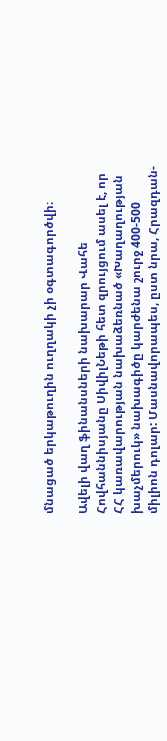մնացած երկաթուղին ուղղակի չի օգտագործվի։

Ավելի վաղ ֆինանսների նախարար Վահե Հովհաննիսյանը ՍիվիլՆեթի հետ զրույցում ասել է, որ ՀՀ կառավարության նախաձեռնած «Խաղաղության խաչմերուկ» նախագիծը կարժենա շուրջ 400-500 միլիոն դոլար: Մասնավորապես, ըստ նրա, Հրազդան-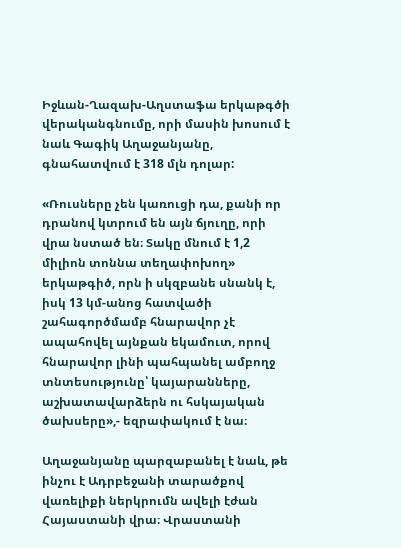Իջևան-Ղազախ-Աղստաֆա երկաթգծի վերականգնումը, որի մասին խոսում է նաև Գագիկ Աղաջանյանը, գնահատվում է 318 մլն դոլար:

«Ռուսները չեն կառուցի դա, քանի որ դրանով կտրում են այն ճյուղը, որի վրա նստած են։ Տակը մնում է 1,2 միլիոն տոննա տեղափոխող» երկաթգիծ, որն ի սկզբանե սնանկ է, իսկ 13 կմ-անոց հատվածի շահագործմամբ հնարավոր չէ ապահովել այնքան եկամուտ, որով հնարավոր լինի պահպանել ամբողջ տնտեսությունը՝ կայարանները, աշխատավարձերն ու հսկայական ծախսերը»,- եզրափակում է նա։

Աղաջանյանը պարզաբանել է նաև, թե ինչու է Ադրբեջանի տարածքով վառելիքի ներկրումն ավելի էժան Հայաստանի վրա։ Վրաստանի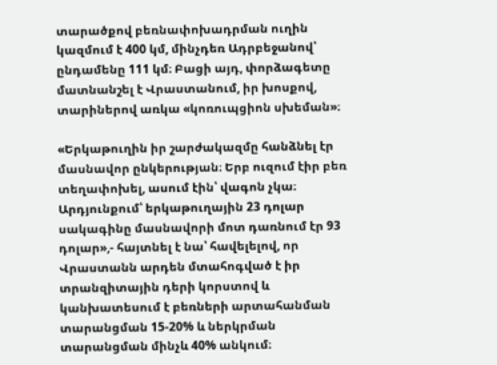տարածքով բեռնափոխադրման ուղին կազմում է 400 կմ, մինչդեռ Ադրբեջանով՝ ընդամենը 111 կմ։ Բացի այդ, փորձագետը մատնանշել է Վրաստանում, իր խոսքով, տարիներով առկա «կոռուպցիոն սխեման»։

«Երկաթուղին իր շարժակազմը հանձնել էր մասնավոր ընկերության։ Երբ ուզում էիր բեռ տեղափոխել, ասում էին՝ վագոն չկա։ Արդյունքում՝ երկաթուղային 23 դոլար սակագինը մասնավորի մոտ դառնում էր 93 դոլար»,- հայտնել է նա՝ հավելելով, որ Վրաստանն արդեն մտահոգված է իր տրանզիտային դերի կորստով և կանխատեսում է բեռների արտահանման տարանցման 15-20% և ներկրման տարանցման մինչև 40% անկում։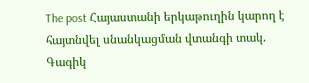The post Հայաստանի երկաթուղին կարող է հայտնվել սնանկացման վտանգի տակ. Գագիկ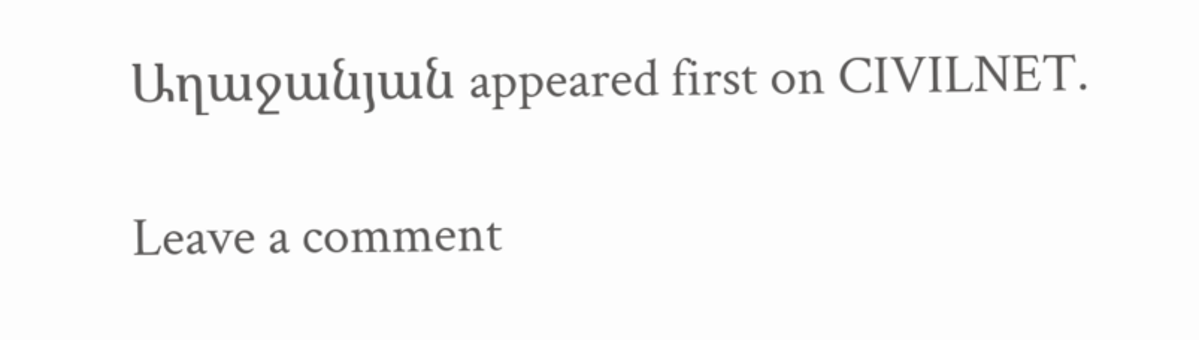Աղաջանյան appeared first on CIVILNET.

Leave a comment